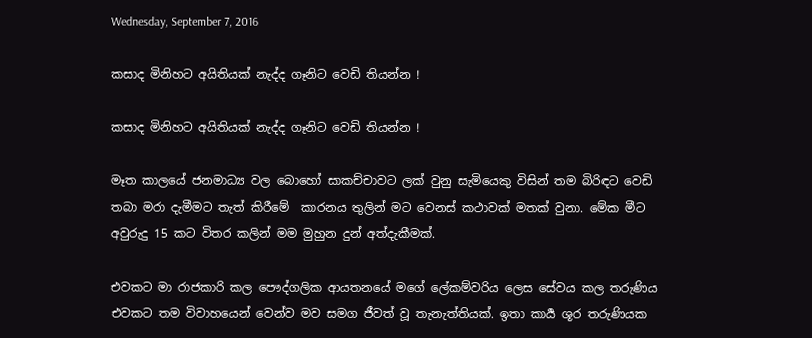Wednesday, September 7, 2016

කසාද මිනිහට අයිතියක් නැද්ද ගෑනිට වෙඩි තියන්න !

කසාද මිනිහට අයිතියක් නැද්ද ගෑනිට වෙඩි තියන්න !

මෑත කාලයේ ජනමාධ්‍ය වල බොහෝ සාකච්චාවට ලක් වුනු සැමියෙකු විසින් තම බිරිඳට වෙඩි තබා මරා දැමීමට තැත් කිරීමේ  කාරනය තුලින් මට වෙනස් කථාවක් මතක් වුනා. මේක මීට අවුරුදු 15 කට විතර කලින් මම මුහුන දුන් අත්දැකීමක්.

එවකට මා රාජකාරි කල පෞද්ගලික ආයතනයේ මගේ ලේකම්වරිය ලෙස සේවය කල තරුණිය එවකට තම විවාහයෙන් වෙන්ව මව සමග ජීවත් වූ තැනැත්තියක්. ඉතා කාර්‍ය ශූර තරුණියක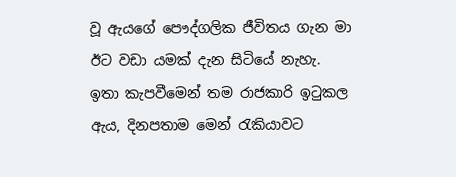වූ ඇයගේ පෞද්ගලික ජීවිතය ගැන මා ඊට වඩා යමක් දැන සිටියේ නැහැ.
ඉතා කැපවීමෙන් තම රාජකාරි ඉටුකල ඇය, දිනපතාම මෙන් රැකියාවට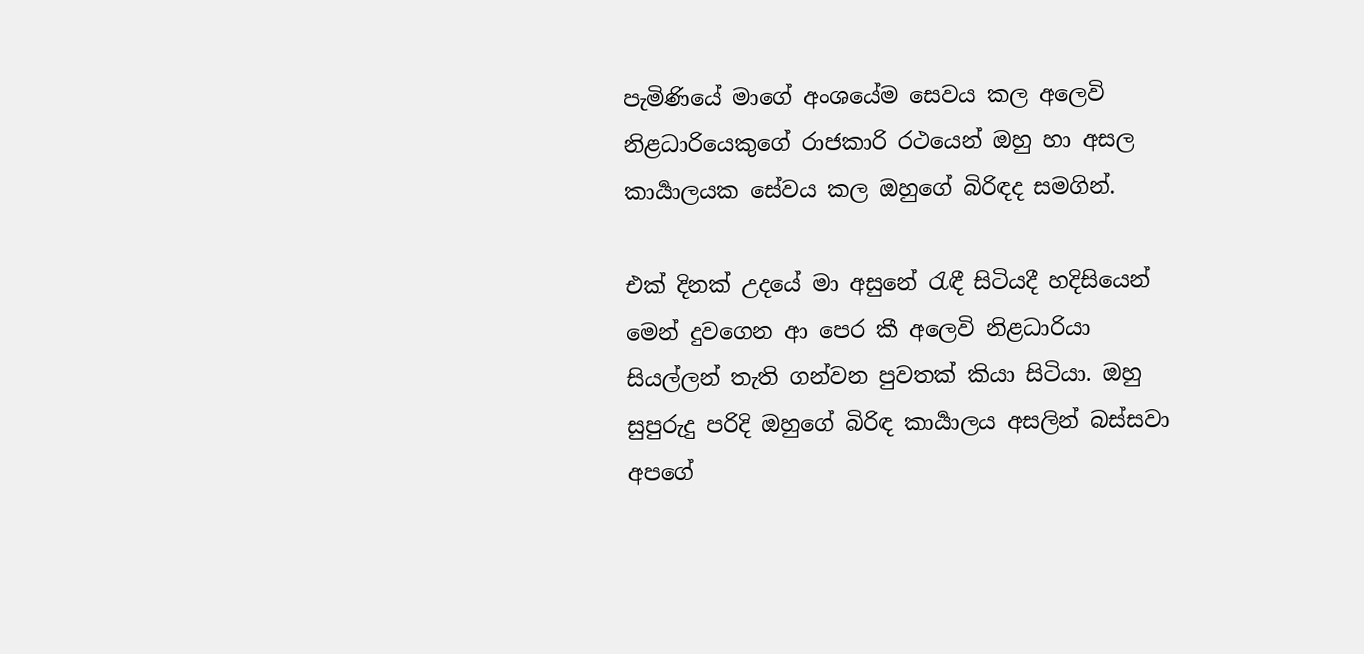පැමිණියේ මාගේ අංශයේම සෙවය කල අලෙවි නිළධාරියෙකුගේ රාජකාරි රථයෙන් ඔහු හා අසල කාර්‍යාලයක සේවය කල ඔහුගේ බිරිඳද සමගින්.

එක් දිනක් උදයේ මා අසුනේ රැඳී සිටියදී හදිසියෙන් මෙන් දුවගෙන ආ පෙර කී අලෙවි නිළධාරියා සියල්ලන් තැති ගන්වන පුවතක් කියා සිටියා. ඔහු සුපුරුදු පරිදි ඔහුගේ බිරිඳ කාර්‍යාලය අසලින් බස්සවා අපගේ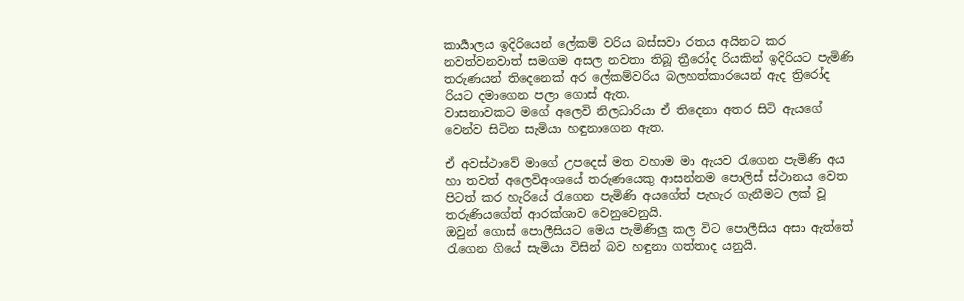කාර්‍යාලය ඉදිරියෙන් ලේකම් වරිය බස්සවා රතය අයිනට කර නවත්වනවාත් සමගම අසල නවතා තිබූ ත්‍රීරෝද රියකින් ඉදිරියට පැමිණි තරුණයන් තිදෙනෙක් අර ලේකම්වරිය බලහත්කාරයෙන් ඇද ත්‍රිරෝද රියට දමාගෙන පලා ගොස් ඇත.
වාසනාවකට මගේ අලෙවි නිලධාරියා ඒ තිදෙනා අතර සිටි ඇයගේ වෙන්ව සිටින සැමියා හඳුනාගෙන ඇත.

ඒ අවස්ථාවේ මාගේ උපදෙස් මත වහාම මා ඇයව රැගෙන පැමිණි අය හා තවත් අලෙවිඅංශයේ තරුණයෙකු ආසන්නම පොලිස් ස්ථානය වෙත පිටත් කර හැරියේ රැගෙන පැමිණි අයගේත් පැහැර ගැනීමට ලක් වූ තරුණියගේත් ආරක්ශාව වෙනුවෙනුයි.
ඔවුන් ගොස් පොලීසියට මෙය පැමිණිලු කල විට පොලීසිය අසා ඇත්තේ රැගෙන ගියේ සැමියා විසින් බව හඳුනා ගත්තාද යනුයි.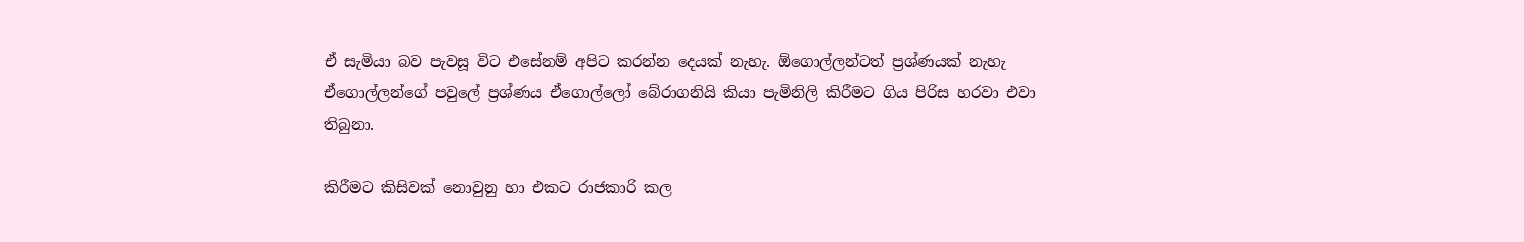ඒ සැමියා බව පැවසූ විට එසේනම් අපිට කරන්න දෙයක් නැහැ. ඕගොල්ලන්ටත් ප්‍රශ්ණයක් නැහැ ඒගොල්ලන්ගේ පවුලේ ප්‍රශ්ණය ඒගොල්ලෝ බේරාගනියි කියා පැමිනිලි කිරීමට ගිය පිරිස හරවා එවා තිබුනා.

කිරීමට කිසිවක් නොවුනු හා එකට රාජකාරි කල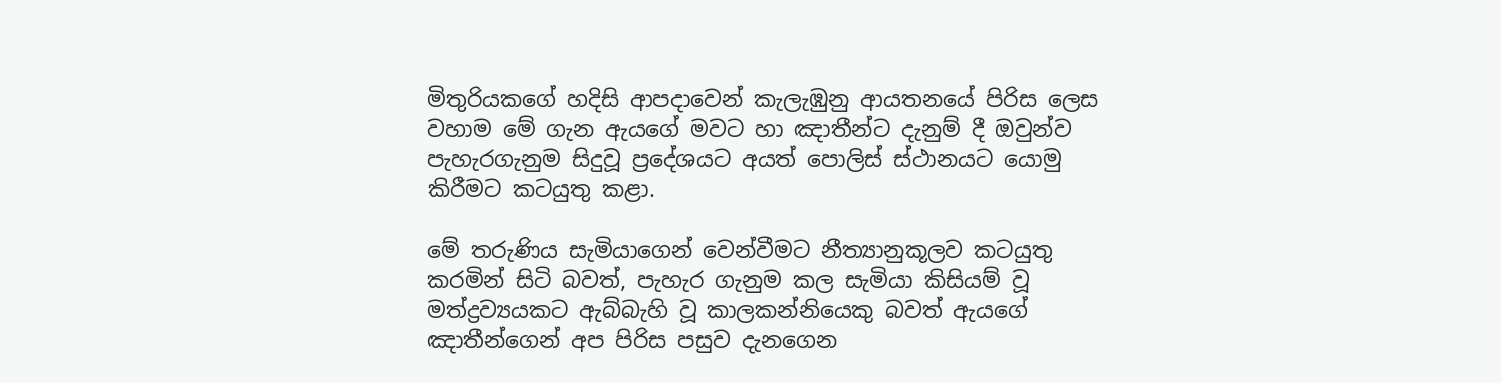මිතුරියකගේ හදිසි ආපදාවෙන් කැලැඹුනු ආයතනයේ පිරිස ලෙස වහාම මේ ගැන ඇයගේ මවට හා ඤාතීන්ට දැනුම් දී ඔවුන්ව පැහැරගැනුම සිදුවූ ප්‍රදේශයට අයත් පොලිස් ස්ථානයට යොමු කිරීමට කටයුතු කළා.

මේ තරුණිය සැමියාගෙන් වෙන්වීමට නීත්‍යානුකූලව කටයුතු කරමින් සිටි බවත්, පැහැර ගැනුම කල සැමියා කිසියම් වූ මත්ද්‍රව්‍යයකට ඇබ්බැහි වූ කාලකන්නියෙකු බවත් ඇයගේ ඤාතීන්ගෙන් අප පිරිස පසුව දැනගෙන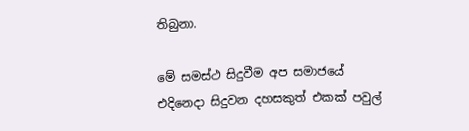තිබුනා.

මේ සමස්ථ සිදුවීම අප සමාජයේ එදිනෙදා සිදුවන දහසකුත් එකක් පවුල්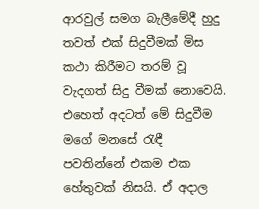ආරවුල් සමග බැලීමේදී හුදු තවත් එක් සිදුවීමක් මිස කථා කිරීමට තරම් වූ වැදගත් සිදු වීමක් නොවෙයි.
එහෙත් අදටත් මේ සිදුවීම මගේ මනසේ රැඳී පවතින්නේ එකම එක හේතුවක් නිසයි. ඒ අදාල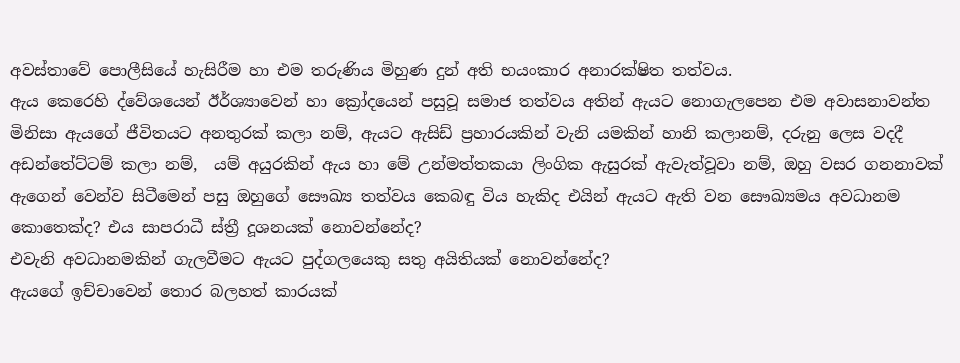අවස්තාවේ පොලීසියේ හැසිරීම හා එම තරුණිය මිහුණ දුන් අති භයංකාර අනාරක්ෂිත තත්වය.
ඇය කෙරෙහි ද්වේශයෙන් ඊර්ශ්‍යාවෙන් හා ක්‍රෝදයෙන් පසුවූ සමාජ තත්වය අතින් ඇයට නොගැලපෙන එම අවාසනාවන්ත මිනිසා ඇයගේ ජීවිතයට අනතුරක් කලා නම්, ඇයට ඇසිඩ් ප්‍රහාරයකින් වැනි යමකින් හානි කලානම්, දරුනු ලෙස වදදී අඩන්තේට්ටම් කලා නම්,  යම් අයුරකින් ඇය හා මේ උන්මත්තකයා ලිංගික ඇසුරක් ඇවැත්වූවා නම්, ඔහු වසර ගනනාවක් ඇගෙන් වෙන්ව සිටීමෙන් පසු ඔහුගේ සෞඛ්‍ය තත්වය කෙබඳු විය හැකිද එයින් ඇයට ඇති වන සෞඛ්‍යමය අවධානම කොතෙක්ද? එය සාපරාධී ස්ත්‍රී දූශනයක් නොවන්නේද?
එවැනි අවධානමකින් ගැලවීමට ඇයට පුද්ගලයෙකු සතු අයිතියක් නොවන්නේද?
ඇයගේ ඉච්චාවෙන් තොර බලහත් කාරයක්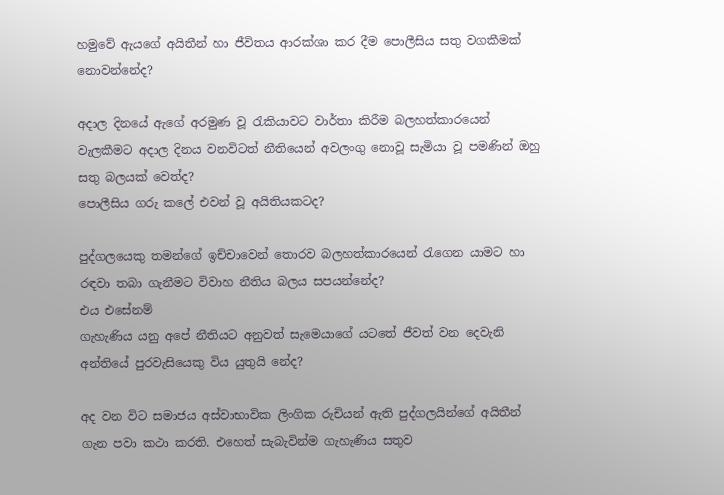හමුවේ ඇයගේ අයිතීන් හා ජීවිතය ආරක්ශා කර දීම පොලීසිය සතු වගකීමක් නොවන්නේද?

අදාල දිනයේ ඇගේ අරමුණ වූ රැකියාවට වාර්තා කිරීම බලහත්කාරයෙන් වැලකීමට අදාල දිනය වනවිටත් නීතියෙන් අවලංගු නොවූ සැමියා වූ පමණින් ඔහු සතු බලයක් වෙත්ද?
පොලීසිය ගරු කලේ එවන් වූ අයිතියකටද?

පුද්ගලයෙකු තමන්ගේ ඉච්චාවෙන් තොරව බලහත්කාරයෙන් රැගෙන යාමට හා රඳවා තබා ගැනීමට විවාහ නීතිය බලය සපයන්නේද?
එය එසේනම්
ගැහැණිය යනු අපේ නීතියට අනුවත් සැමෙයාගේ යටතේ ජීවත් වන දෙවැනි අන්තියේ පුරවැසියෙකු විය යුතුයි නේද?

අද වන විට සමාජය අස්වාභාවික ලිංගික රුචියන් ඇති පුද්ගලයින්ගේ අයිතීන් ගැන පවා කථා කරති. එහෙත් සැබැවින්ම ගැහැණිය සතුව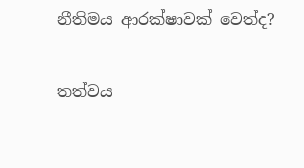නීතිමය ආරක්ෂාවක් වෙත්ද?

තත්වය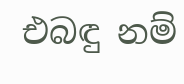එබඳු නම්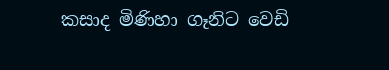කසාද මිණිහා ගෑනිට වෙඩි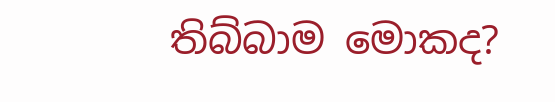තිබ්බාම මොකද?